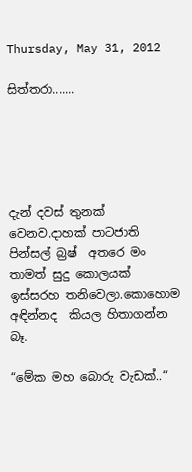Thursday, May 31, 2012

සිත්තරා.......





දැන් දවස් තුනක් වෙනව.දාහක් පාටජාති පින්සල් බ්‍රෂ්  අතරෙ මං තාමත් සුදු කොලයක් ඉස්සරහ තනිවෙලා.කොහොම අඳින්නද  කියල හිතාගන්න බෑ.

“මේක මහ බොරු වැඩක්..“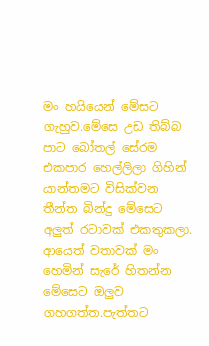මං හයියෙන් මේසට ගැහුව.මේසෙ උඩ තිබ්බ පාට බෝතල් සේරම එකපාර හෙල්ලිලා ගිහින් යාන්තමට විසික්වන තීන්ත බින්දු මේසෙට අලුත් රටාවක් එකතුකලා.
ආයෙත් වතාවක් මං හෙමින් සැරේ හිතන්න මේසෙට ඔලුව ගහගත්ත.පැත්තට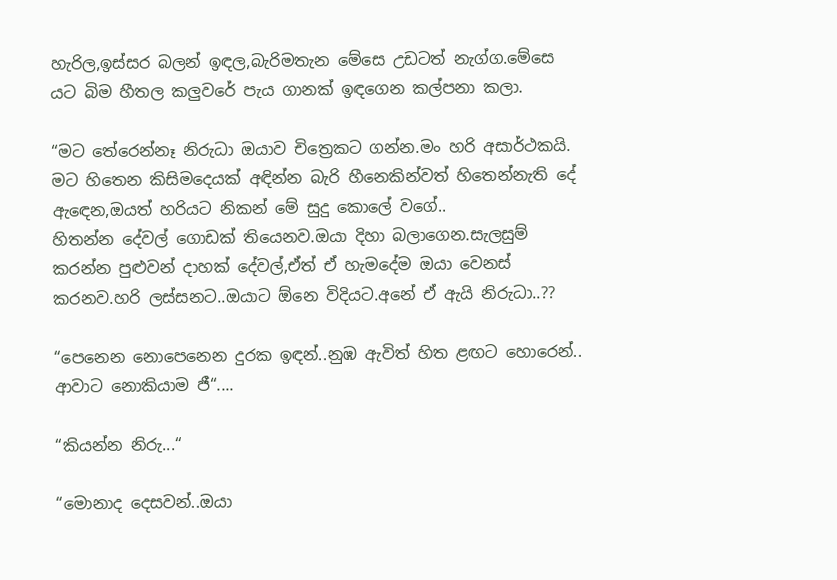හැරිල,ඉස්සර බලන් ඉඳල,බැරිමතැන මේසෙ උඩටත් නැග්ග.මේසෙ යට බිම හීතල කලුවරේ පැය ගානක් ඉඳගෙන කල්පනා කලා.

“මට තේරෙන්නෑ නිරුධා ඔයාව චිත්‍රෙකට ගන්න.මං හරි අසාර්ථකයි. මට හිතෙන කිසිමදෙයක් අඳින්න බැරි හීනෙකින්වත් හිතෙන්නැති දේ ඇඳෙන,ඔයත් හරියට නිකන් මේ සුදු කොලේ වගේ..
හිතන්න දේවල් ගොඩක් තියෙනව.ඔයා දිහා බලාගෙන.සැලසුම් කරන්න පුළුවන් දාහක් දේවල්,ඒත් ඒ හැමදේම ඔයා වෙනස් කරනව.හරි ලස්සනට..ඔයාට ඕනෙ විදියට.අනේ ඒ ඇයි නිරුධා..??

“පෙනෙන නොපෙනෙන දුරක ඉඳන්..නුඹ ඇවිත් හිත ළඟට හොරෙන්..
ආවාට නොකියාම ජී“....

“කියන්න නිරු...“

“මොනාද දෙසවන්..ඔයා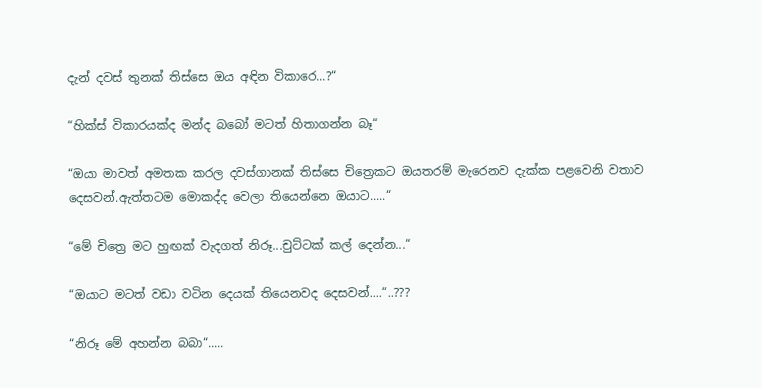දැන් දවස් තුනක් තිස්සෙ ඔය අඳින විකාරෙ...?“

“හික්ස් විකාරයක්ද මන්ද බබෝ මටත් හිතාගන්න බෑ“

“ඔයා මාවත් අමතක කරල දවස්ගානක් තිස්සෙ චිත්‍රෙකට ඔයතරම් මැරෙනව දැක්ක පළවෙනි වතාව දෙසවන්.ඇත්තටම මොකද්ද වෙලා තියෙන්නෙ ඔයාට.....“

“මේ චිත්‍රෙ මට හුඟක් වැදගත් නිරූ...චුට්ටක් කල් දෙන්න...“

“ඔයාට මටත් වඩා වටින දෙයක් තියෙනවද දෙසවන්....“..???

“නිරූ මේ අහන්න බබා“.....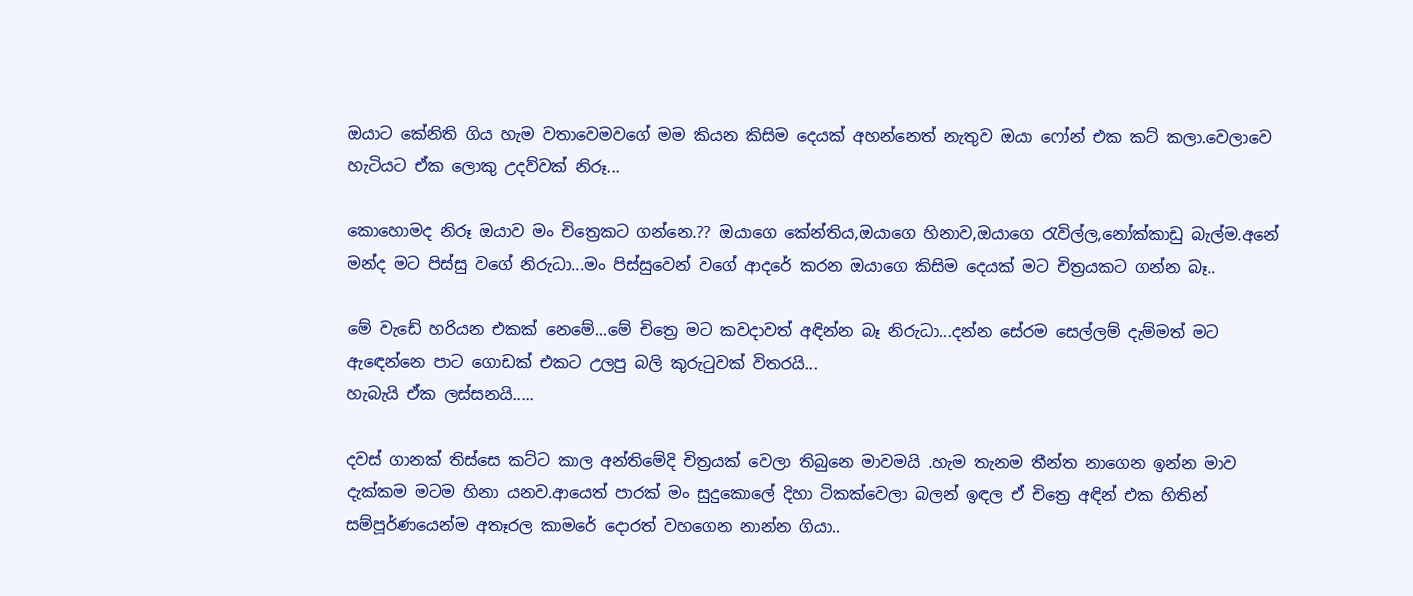ඔයාට කේනිති ගිය හැම වතාවෙමවගේ මම කියන කිසිම දෙයක් අහන්නෙත් නැතුව ඔයා ෆෝන් එක කට් කලා.වෙලාවෙ හැටියට ඒක ලොකු උදව්වක් නිරූ...

කොහොමද නිරූ ඔයාව මං චිත්‍රෙකට ගන්නෙ.?? ඔයාගෙ කේන්තිය,ඔයාගෙ හිනාව,ඔයාගෙ රැවිල්ල,නෝක්කාඩු බැල්ම.අනේ මන්ද මට පිස්සු වගේ නිරුධා...මං පිස්සුවෙන් වගේ ආදරේ කරන ඔයාගෙ කිසිම දෙයක් මට චිත්‍රයකට ගන්න බෑ..

මේ වැඩේ හරියන එකක් නෙමේ...මේ චිත්‍රෙ මට කවදාවත් අඳින්න බෑ නිරුධා...දන්න සේරම සෙල්ලම් දැම්මත් මට ඇඳෙන්නෙ පාට ගොඩක් එකට උලපු බලි කුරුටුවක් විතරයි...
හැබැයි ඒක ලස්සනයි.....

දවස් ගානක් තිස්සෙ කට්ට කාල අන්තිමේදි චිත්‍රයක් වෙලා තිබුනෙ මාවමයි .හැම තැනම තීන්ත නාගෙන ඉන්න මාව දැක්කම මටම හිනා යනව.ආයෙත් පාරක් මං සුදුකොලේ දිහා ටිකක්වෙලා බලන් ඉඳල ඒ චිත්‍රෙ අඳින් එක හිතින් සම්පූර්ණයෙන්ම අතෑරල කාමරේ දොරත් වහගෙන නාන්න ගියා..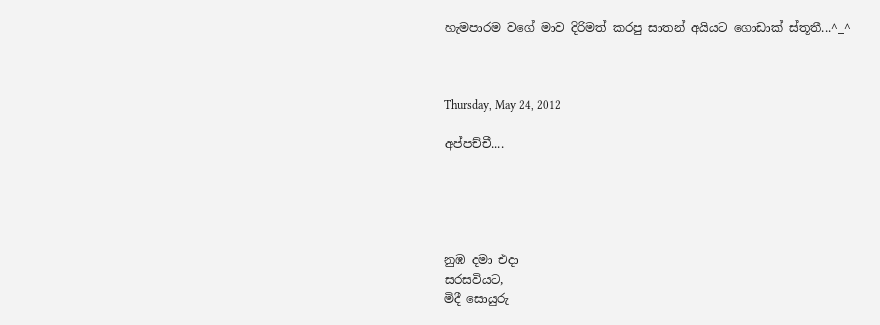හැමපාරම වගේ මාව දිරිමත් කරපු සාතන් අයියට ගොඩාක් ස්තූතී...^_^



Thursday, May 24, 2012

අප්පච්චී....





නුඹ දමා එදා
සරසවියට,
මිදී සොයුරු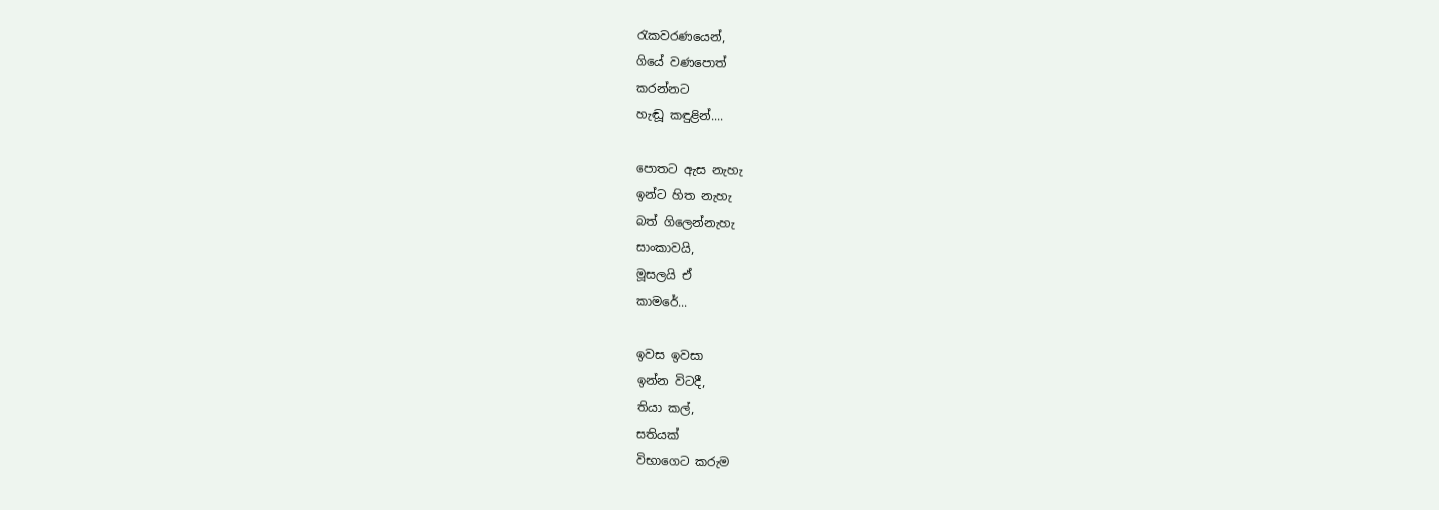රැකවරණයෙන්,
ගියේ වණපොත්
කරන්නට
හැඬූ කඳුළින්....

පොතට ඇස නැහැ
ඉන්ට හිත නැහැ
බත් ගිලෙන්නැහැ
සාංකාවයි,
මූසලයි ඒ
කාමරේ...

ඉවස ඉවසා
ඉන්න විටදී,
තියා කල්,
සතියක්
විභාගෙට කරුම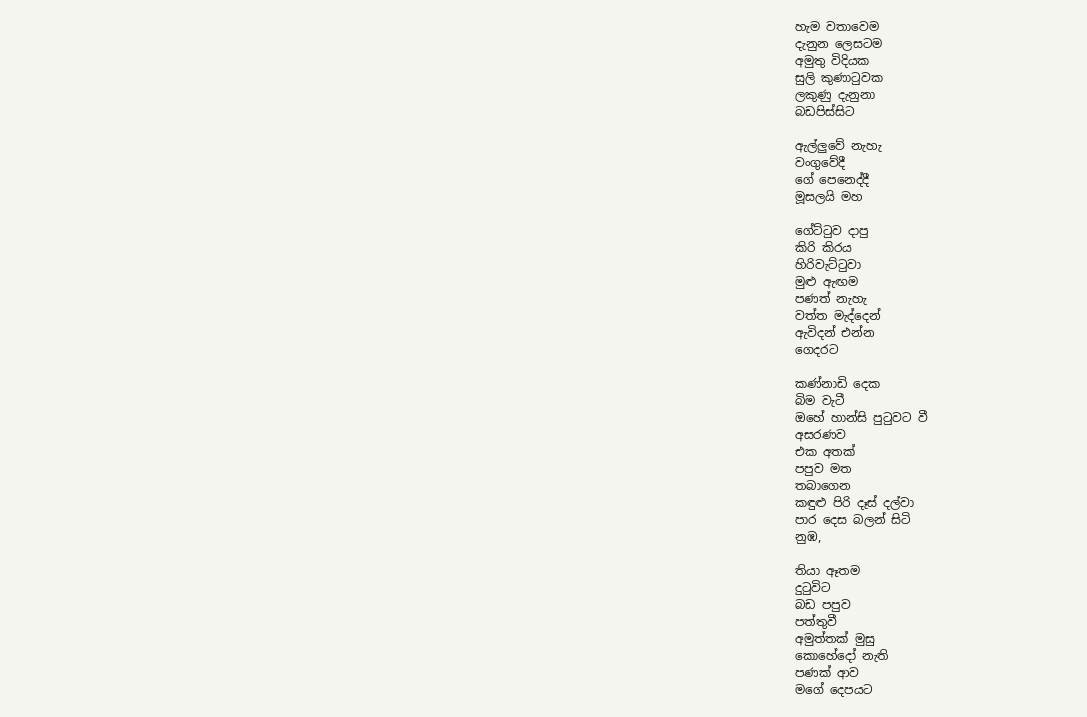හැම වතාවෙම
දැනුන ලෙසටම
අමුතු විදියක
සුලි කුණාටුවක
ලකුණු දැනුනා
බඩපිස්සිට

ඇල්ලුවේ නැහැ
වංගුවේදී
ගේ පෙනෙද්දී
මූසලයි මහ

ගේට්ටුව දාපු
කිරි කිරය
හිරිවැට්ටුවා
මුළු ඇඟම
පණත් නැහැ
වත්ත මැද්දෙන්
ඇවිදන් එන්න
ගෙදරට

කණ්නාඩි දෙක
බිම වැටී
ඔහේ හාන්සි පුටුවට වී
අසරණව
එක අතක්
පපුව මත
තබාගෙන
කඳුළු පිරි දෑස් දල්වා
පාර දෙස බලන් සිටි
නුඹ,

තියා ඈතම
දුටුවිට
බඩ පපුව
පත්තුවී
අමුත්තක් මුසු
කොහේදෝ නැති
පණක් ආව
මගේ දෙපයට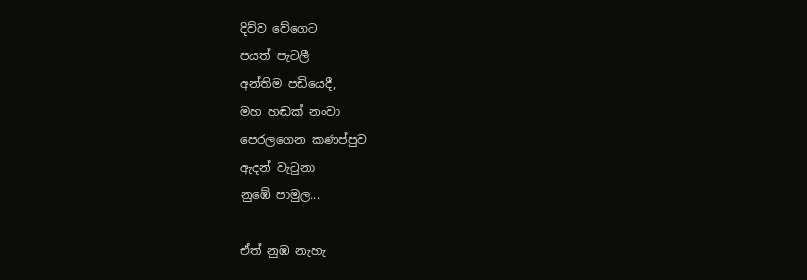දිව්ව වේගෙට
පයත් පැටලී
අන්තිම පඩියෙදී,
මහ හඬක් නංවා
පෙරලගෙන කණප්පුව
ඇදන් වැටුනා
නුඹේ පාමුල...

ඒත් නුඹ නැහැ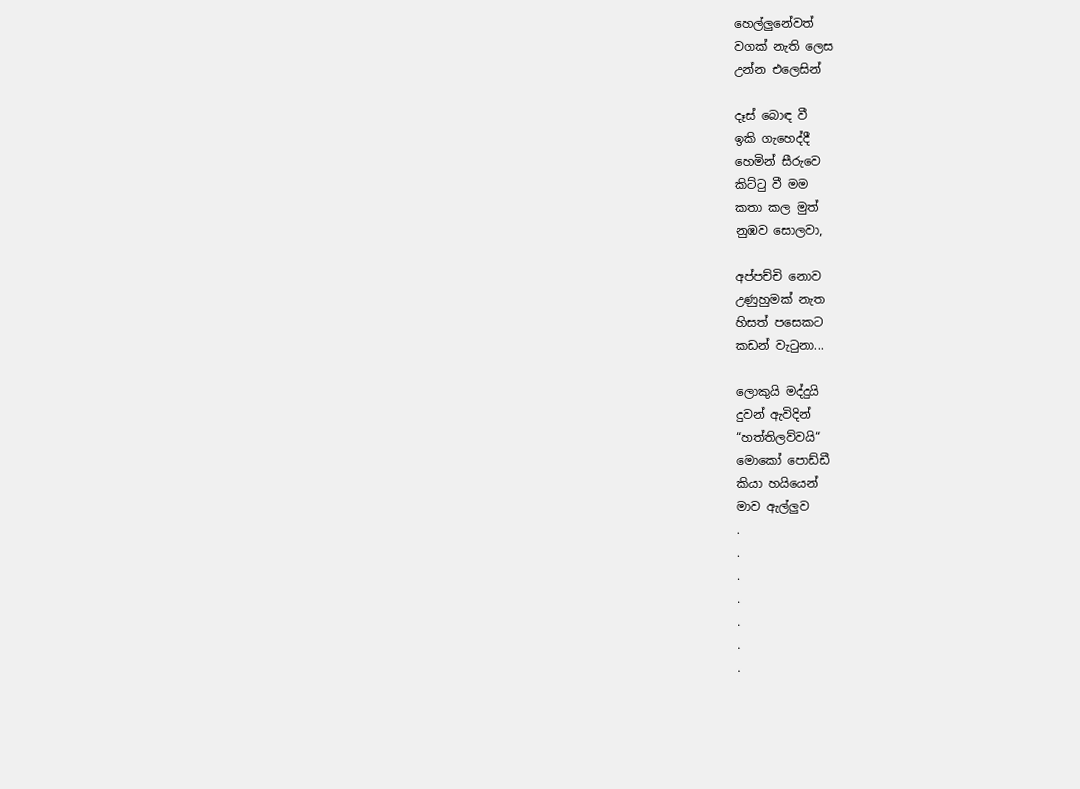හෙල්ලුනේවත්
වගක් නැති ලෙස
උන්න එලෙසින්

දෑස් බොඳ වී
ඉකි ගැහෙද්දී
හෙමින් සීරුවෙ
කිට්ටු වී මම
කතා කල මුත්
නුඹව සොලවා,

අප්පච්චි නොව
උණුහුමක් නැත
හිසත් පසෙකට
කඩන් වැටුනා...

ලොකුයි මද්දුයි
දුවන් ඇවිදින්
“හත්තිලව්වයි“
මොකෝ පොඩ්ඩී
කියා හයියෙන්
මාව ඇල්ලුව
.
.
.
.
.
.
.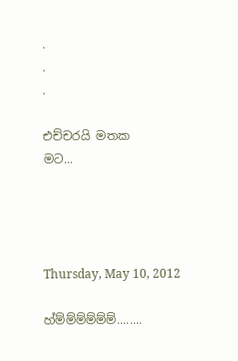.
.
.

එච්චරයි මතක
මට...




Thursday, May 10, 2012

හ්ම්ම්ම්ම්ම්ම්........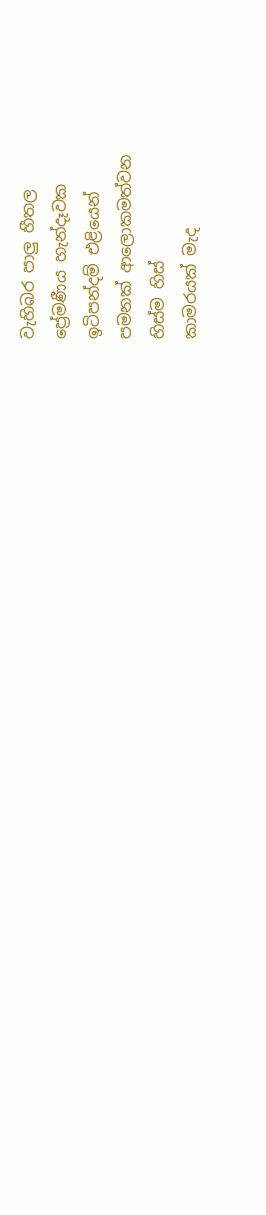වැහිබර පාලු හීතල
ප්‍රේමණීය හැන්දෑවක
ඉටිපන්දම් එළියෙන්
පමනක් ආලොකමත්වන
හිස්ම හිස්
කාමරයක් මැද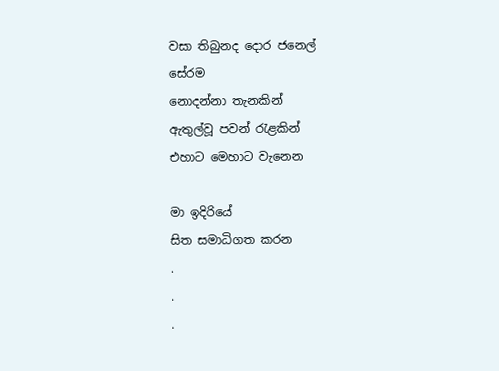වසා තිබුනද දොර ජනෙල්
සේරම
නොදන්නා තැනකින්
ඇතුල්වූ පවන් රැළකින්
එහාට මෙහාට වැනෙන

මා ඉදිරියේ
සිත සමාධිගත කරන
.
.
.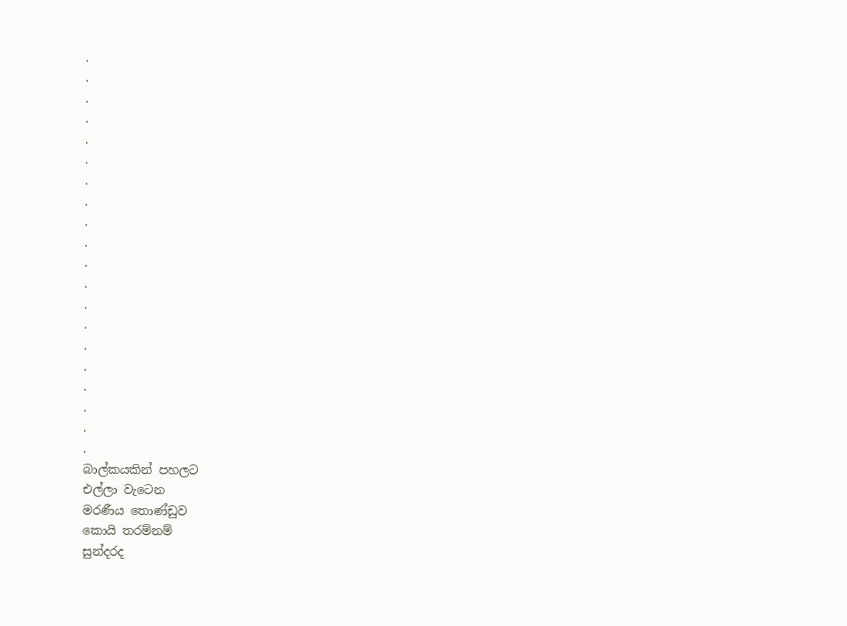.
.
.
.
.
.
.
.
.
.
.
.
.
.
.
.
.
.
.
.
බාල්කයකින් පහලට
එල්ලා වැටෙන
මරණීය තොණ්ඩුව
කොයි තරම්නම්
සුන්දරද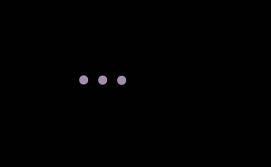...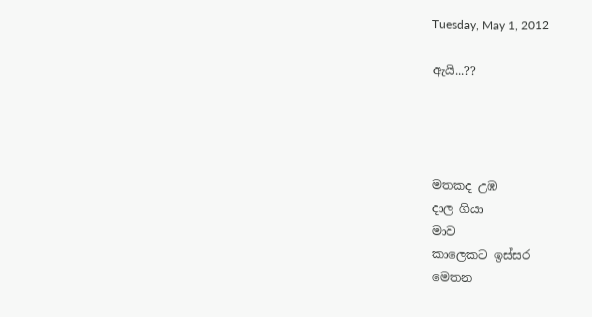Tuesday, May 1, 2012

ඇයි...??




මතකද උඹ
දාල ගියා
මාව
කාලෙකට ඉස්සර
මෙතන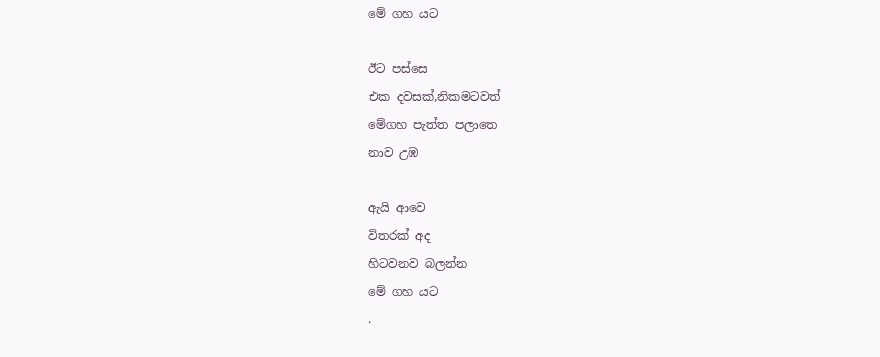මේ ගහ යට

ඊට පස්සෙ
එක දවසක්,නිකමටවත්
මේගහ පැත්ත පලාතෙ
නාව උඹ

ඇයි ආවෙ
විතරක් අද
හිටවනව බලන්න
මේ ගහ යට
.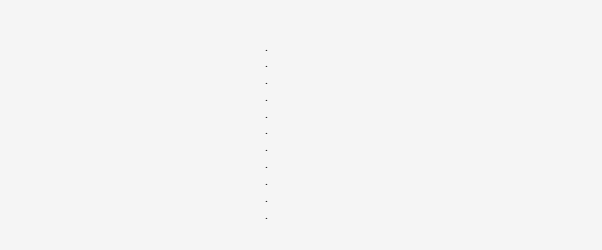.
.
.
.
.
.
.
.
.
.
.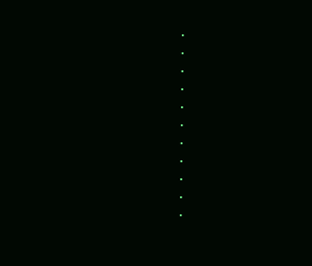.
.
.
.
.
.
.
.
.
.
.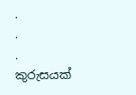.
.
.
කුරුසයක්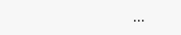...